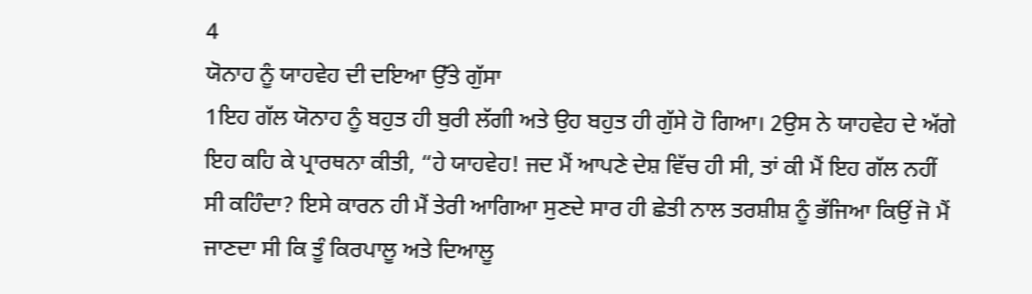4
ਯੋਨਾਹ ਨੂੰ ਯਾਹਵੇਹ ਦੀ ਦਇਆ ਉੱਤੇ ਗੁੱਸਾ
1ਇਹ ਗੱਲ ਯੋਨਾਹ ਨੂੰ ਬਹੁਤ ਹੀ ਬੁਰੀ ਲੱਗੀ ਅਤੇ ਉਹ ਬਹੁਤ ਹੀ ਗੁੱਸੇ ਹੋ ਗਿਆ। 2ਉਸ ਨੇ ਯਾਹਵੇਹ ਦੇ ਅੱਗੇ ਇਹ ਕਹਿ ਕੇ ਪ੍ਰਾਰਥਨਾ ਕੀਤੀ, “ਹੇ ਯਾਹਵੇਹ! ਜਦ ਮੈਂ ਆਪਣੇ ਦੇਸ਼ ਵਿੱਚ ਹੀ ਸੀ, ਤਾਂ ਕੀ ਮੈਂ ਇਹ ਗੱਲ ਨਹੀਂ ਸੀ ਕਹਿੰਦਾ? ਇਸੇ ਕਾਰਨ ਹੀ ਮੈਂ ਤੇਰੀ ਆਗਿਆ ਸੁਣਦੇ ਸਾਰ ਹੀ ਛੇਤੀ ਨਾਲ ਤਰਸ਼ੀਸ਼ ਨੂੰ ਭੱਜਿਆ ਕਿਉਂ ਜੋ ਮੈਂ ਜਾਣਦਾ ਸੀ ਕਿ ਤੂੰ ਕਿਰਪਾਲੂ ਅਤੇ ਦਿਆਲੂ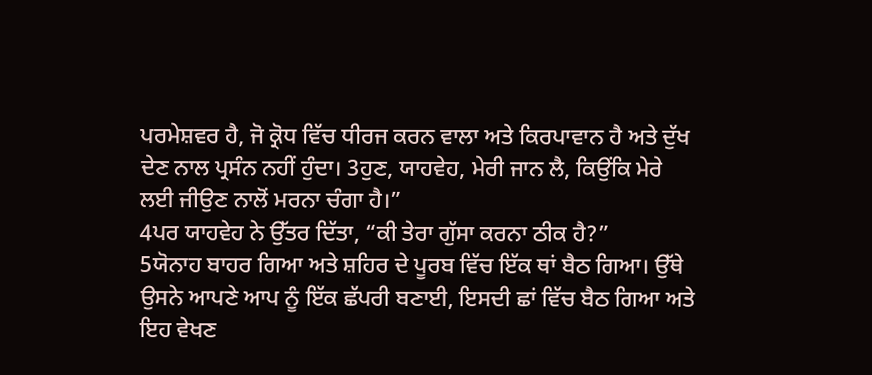ਪਰਮੇਸ਼ਵਰ ਹੈ, ਜੋ ਕ੍ਰੋਧ ਵਿੱਚ ਧੀਰਜ ਕਰਨ ਵਾਲਾ ਅਤੇ ਕਿਰਪਾਵਾਨ ਹੈ ਅਤੇ ਦੁੱਖ ਦੇਣ ਨਾਲ ਪ੍ਰਸੰਨ ਨਹੀਂ ਹੁੰਦਾ। 3ਹੁਣ, ਯਾਹਵੇਹ, ਮੇਰੀ ਜਾਨ ਲੈ, ਕਿਉਂਕਿ ਮੇਰੇ ਲਈ ਜੀਉਣ ਨਾਲੋਂ ਮਰਨਾ ਚੰਗਾ ਹੈ।”
4ਪਰ ਯਾਹਵੇਹ ਨੇ ਉੱਤਰ ਦਿੱਤਾ, “ਕੀ ਤੇਰਾ ਗੁੱਸਾ ਕਰਨਾ ਠੀਕ ਹੈ?”
5ਯੋਨਾਹ ਬਾਹਰ ਗਿਆ ਅਤੇ ਸ਼ਹਿਰ ਦੇ ਪੂਰਬ ਵਿੱਚ ਇੱਕ ਥਾਂ ਬੈਠ ਗਿਆ। ਉੱਥੇ ਉਸਨੇ ਆਪਣੇ ਆਪ ਨੂੰ ਇੱਕ ਛੱਪਰੀ ਬਣਾਈ, ਇਸਦੀ ਛਾਂ ਵਿੱਚ ਬੈਠ ਗਿਆ ਅਤੇ ਇਹ ਵੇਖਣ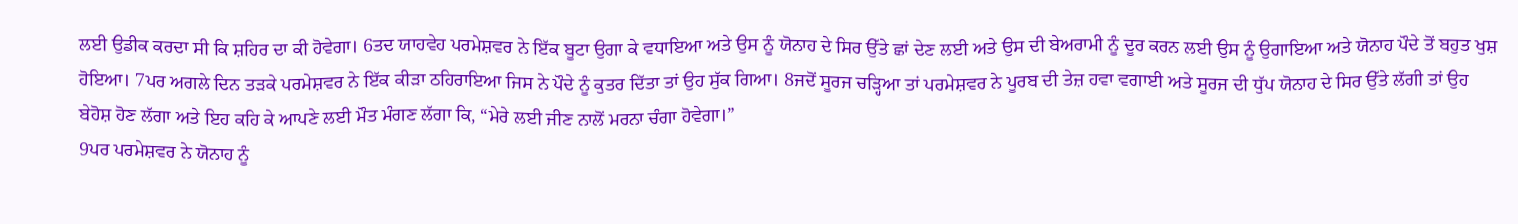ਲਈ ਉਡੀਕ ਕਰਦਾ ਸੀ ਕਿ ਸ਼ਹਿਰ ਦਾ ਕੀ ਹੋਵੇਗਾ। 6ਤਦ ਯਾਹਵੇਹ ਪਰਮੇਸ਼ਵਰ ਨੇ ਇੱਕ ਬੂਟਾ ਉਗਾ ਕੇ ਵਧਾਇਆ ਅਤੇ ਉਸ ਨੂੰ ਯੋਨਾਹ ਦੇ ਸਿਰ ਉੱਤੇ ਛਾਂ ਦੇਣ ਲਈ ਅਤੇ ਉਸ ਦੀ ਬੇਅਰਾਮੀ ਨੂੰ ਦੂਰ ਕਰਨ ਲਈ ਉਸ ਨੂੰ ਉਗਾਇਆ ਅਤੇ ਯੋਨਾਹ ਪੌਦੇ ਤੋਂ ਬਹੁਤ ਖੁਸ਼ ਹੋਇਆ। 7ਪਰ ਅਗਲੇ ਦਿਨ ਤੜਕੇ ਪਰਮੇਸ਼ਵਰ ਨੇ ਇੱਕ ਕੀੜਾ ਠਹਿਰਾਇਆ ਜਿਸ ਨੇ ਪੌਦੇ ਨੂੰ ਕੁਤਰ ਦਿੱਤਾ ਤਾਂ ਉਹ ਸੁੱਕ ਗਿਆ। 8ਜਦੋਂ ਸੂਰਜ ਚੜ੍ਹਿਆ ਤਾਂ ਪਰਮੇਸ਼ਵਰ ਨੇ ਪੂਰਬ ਦੀ ਤੇਜ਼ ਹਵਾ ਵਗਾਈ ਅਤੇ ਸੂਰਜ ਦੀ ਧੁੱਪ ਯੋਨਾਹ ਦੇ ਸਿਰ ਉੱਤੇ ਲੱਗੀ ਤਾਂ ਉਹ ਬੇਹੋਸ਼ ਹੋਣ ਲੱਗਾ ਅਤੇ ਇਹ ਕਹਿ ਕੇ ਆਪਣੇ ਲਈ ਮੌਤ ਮੰਗਣ ਲੱਗਾ ਕਿ, “ਮੇਰੇ ਲਈ ਜੀਣ ਨਾਲੋਂ ਮਰਨਾ ਚੰਗਾ ਹੋਵੇਗਾ।”
9ਪਰ ਪਰਮੇਸ਼ਵਰ ਨੇ ਯੋਨਾਹ ਨੂੰ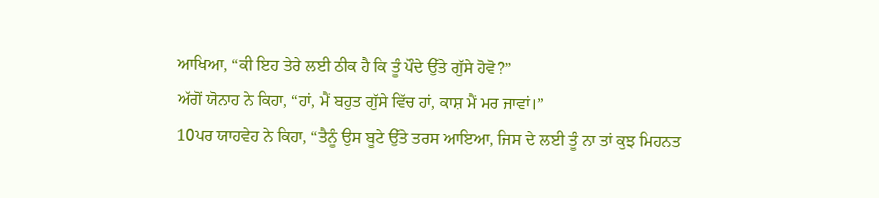ਆਖਿਆ, “ਕੀ ਇਹ ਤੇਰੇ ਲਈ ਠੀਕ ਹੈ ਕਿ ਤੂੰ ਪੌਦੇ ਉੱਤੇ ਗੁੱਸੇ ਹੋਵੋ?”
ਅੱਗੋਂ ਯੋਨਾਹ ਨੇ ਕਿਹਾ, “ਹਾਂ, ਮੈਂ ਬਹੁਤ ਗੁੱਸੇ ਵਿੱਚ ਹਾਂ, ਕਾਸ਼ ਮੈਂ ਮਰ ਜਾਵਾਂ।”
10ਪਰ ਯਾਹਵੇਹ ਨੇ ਕਿਹਾ, “ਤੈਨੂੰ ਉਸ ਬੂਟੇ ਉੱਤੇ ਤਰਸ ਆਇਆ, ਜਿਸ ਦੇ ਲਈ ਤੂੰ ਨਾ ਤਾਂ ਕੁਝ ਮਿਹਨਤ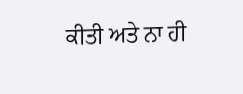ਕੀਤੀ ਅਤੇ ਨਾ ਹੀ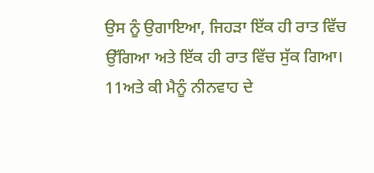ਉਸ ਨੂੰ ਉਗਾਇਆ, ਜਿਹੜਾ ਇੱਕ ਹੀ ਰਾਤ ਵਿੱਚ ਉੱਗਿਆ ਅਤੇ ਇੱਕ ਹੀ ਰਾਤ ਵਿੱਚ ਸੁੱਕ ਗਿਆ। 11ਅਤੇ ਕੀ ਮੈਨੂੰ ਨੀਨਵਾਹ ਦੇ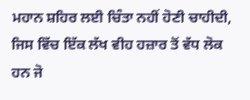ਮਹਾਨ ਸ਼ਹਿਰ ਲਈ ਚਿੰਤਾ ਨਹੀਂ ਹੋਣੀ ਚਾਹੀਦੀ, ਜਿਸ ਵਿੱਚ ਇੱਕ ਲੱਖ ਵੀਹ ਹਜ਼ਾਰ ਤੋਂ ਵੱਧ ਲੋਕ ਹਨ ਜੋ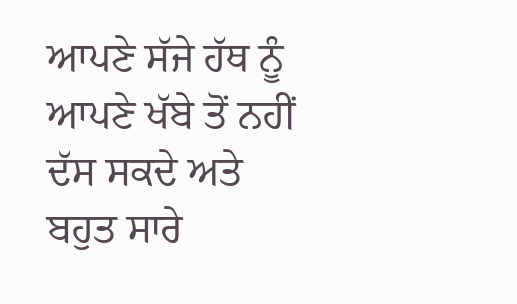ਆਪਣੇ ਸੱਜੇ ਹੱਥ ਨੂੰ ਆਪਣੇ ਖੱਬੇ ਤੋਂ ਨਹੀਂ ਦੱਸ ਸਕਦੇ ਅਤੇ ਬਹੁਤ ਸਾਰੇ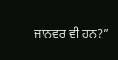ਜਾਨਵਰ ਵੀ ਹਨ?”